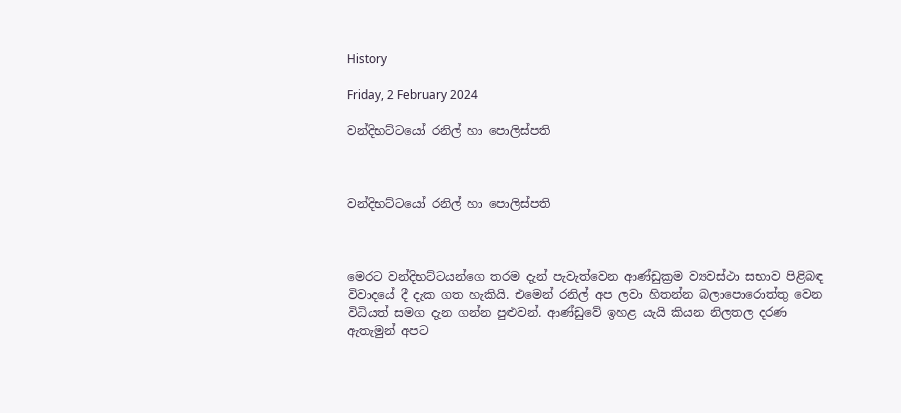History

Friday, 2 February 2024

වන්දිභට්ටයෝ රනිල් හා පොලිස්පති



වන්දිභට්ටයෝ රනිල් හා පොලිස්පති



මෙරට වන්දිභට්ටයන්ගෙ තරම දැන් පැවැත්වෙන ආණ්ඩුක්‍රම ව්‍යවස්ථා සභාව පිළිබඳ විවාදයේ දී දැක ගත හැකියි. එමෙන් රනිල් අප ලවා හිතන්න බලාපොරොත්තු වෙන විධියත් සමග දැන ගන්න පුළුවන්. ආණ්ඩුවේ ඉහළ යැයි කියන නිලතල දරණ ඇතැමුන් අපට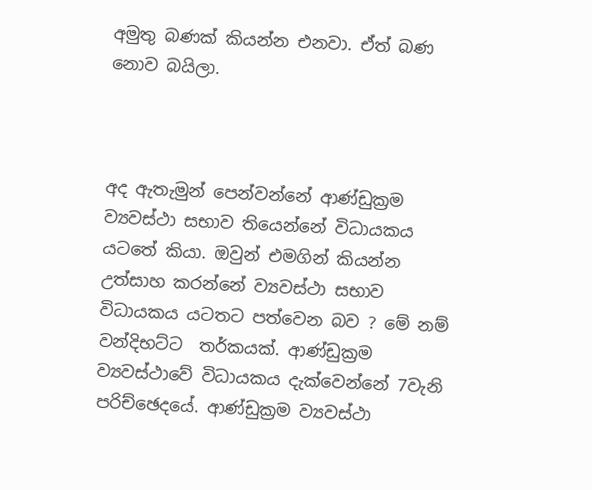අමුතු බණක් කියන්න එනවා. ඒත් බණ නොව බයිලා.



අද ඇතැමුන් පෙන්වන්නේ ආණ්ඩුක්‍රම ව්‍යවස්ථා සභාව තියෙන්නේ විධායකය යටතේ කියා. ඔවුන් එමගින් කියන්න උත්සාහ කරන්නේ ව්‍යවස්ථා සභාව විධායකය යටතට පත්වෙන බව ? මේ නම් වන්දිභට්ට  තර්කයක්. ආණ්ඩුක්‍රම ව්‍යවස්ථාවේ විධායකය දැක්වෙන්නේ 7වැනි පරිච්ඡෙදයේ. ආණ්ඩුක්‍රම ව්‍යවස්ථා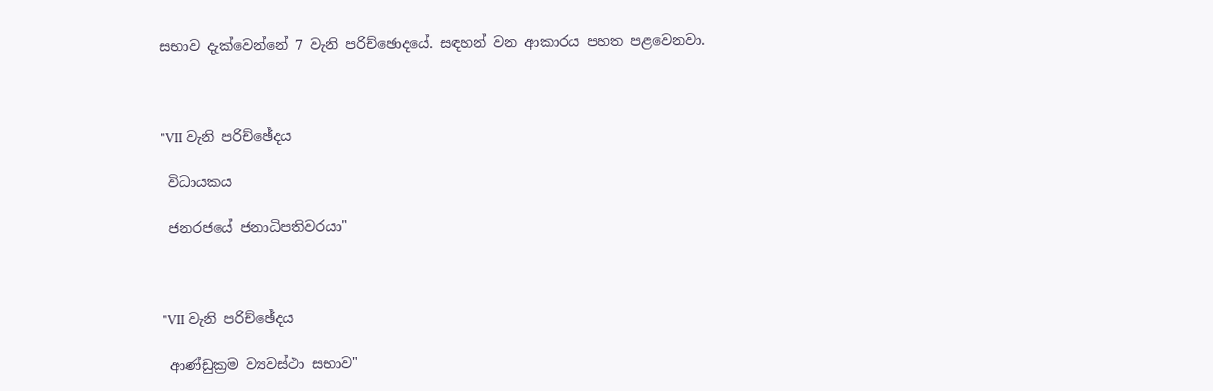සභාව දැක්වෙන්නේ 7 වැනි පරිච්ඡොදයේ. සඳහන් වන ආකාරය පහත පළවෙනවා.



"VII වැනි පරිච්ඡේදය

 විධායකය

 ජනරජයේ ජනාධිපතිවරයා"



"VII වැනි පරිච්ඡේදය

 ආණ්ඩුක්‍රම ව්‍යවස්ථා සභාව"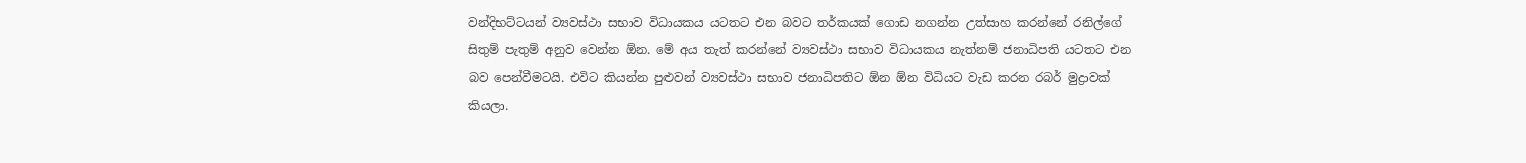වන්දිභට්ටයන් ව්‍යවස්ථා සභාව විධායකය යටතට එන බවට තර්කයක් ගොඩ නගන්න උත්සාහ කරන්නේ රනිල්ගේ සිතුම් පැතුම් අනුව වෙන්න ඕන. මේ අය තැත් කරන්නේ ව්‍යවස්ථා සභාව විධායකය නැත්නම් ජනාධිපති යටතට එන බව පෙන්වීමටයි. එවිට කියන්න පුළුවන් ව්‍යවස්ථා සභාව ජනාධිපතිට ඕන ඕන විධියට වැඩ කරන රබර් මුද්‍රාවක් කියලා.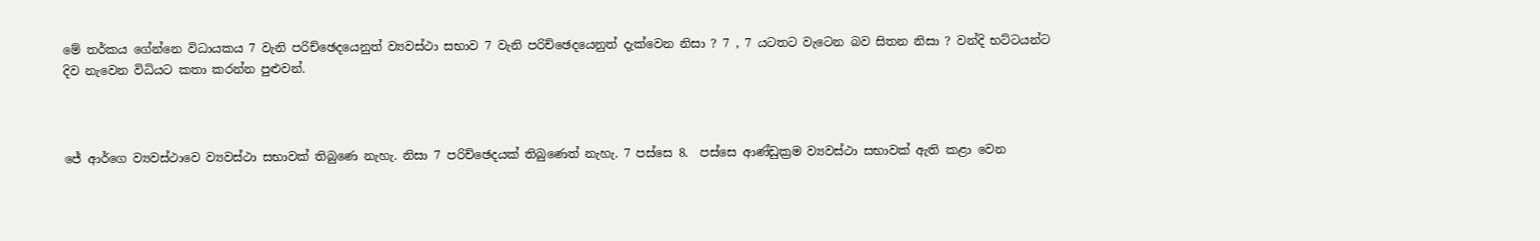මේ තර්කය ගේන්නෙ විධායකය 7 වැනි පරිච්ඡෙදයෙනුත් ව්‍යවස්ථා සභාව 7 වැනි පරිච්ඡෙදයෙනුත් දැක්වෙන නිසා ? 7 , 7 යටතට වැටෙන බව සිතන නිසා ? වන්දි භට්ටයන්ට දිව නැවෙන විධියට කතා කරන්න පුළුවන්.



ජේ ආර්ගෙ ව්‍යවස්ථාවෙ ව්‍යවස්ථා සභාවක් තිබුණෙ නැහැ. නිසා 7 පරිච්ඡෙදයක් තිබුණෙත් නැහැ. 7 පස්සෙ 8.  පස්සෙ ආණ්ඩුක්‍රම ව්‍යවස්ථා සභාවක් ඇති කළා වෙන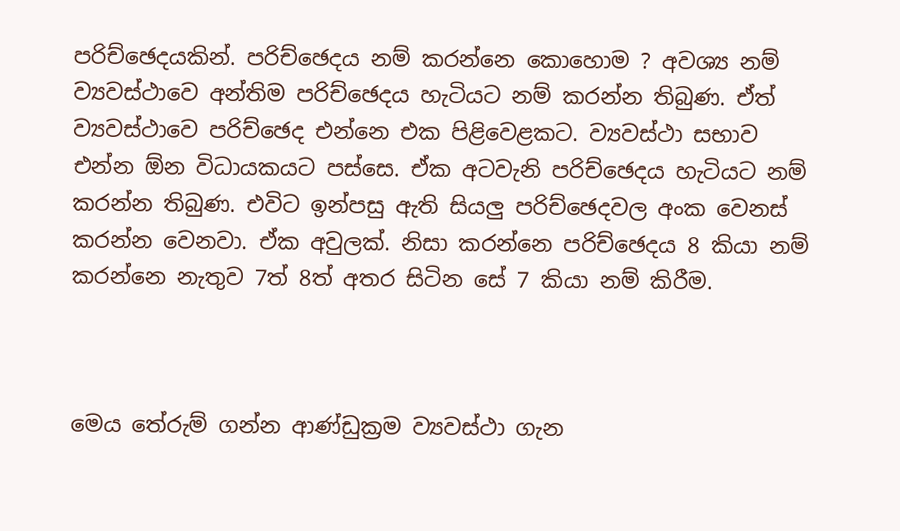පරිච්ඡෙදයකින්. පරිච්ඡෙදය නම් කරන්නෙ කොහොම ? අවශ්‍ය නම් ව්‍යවස්ථාවෙ අන්තිම පරිච්ඡෙදය හැටියට නම් කරන්න තිබුණ. ඒත් ව්‍යවස්ථාවෙ පරිච්ඡෙද එන්නෙ එක පිළිවෙළකට. ව්‍යවස්ථා සභාව එන්න ඕන විධායකයට පස්සෙ. ඒක අටවැනි පරිච්ඡෙදය හැටියට නම් කරන්න තිබුණ. එවිට ඉන්පසු ඇති සියලු පරිච්ඡෙදවල අංක වෙනස් කරන්න වෙනවා. ඒක අවුලක්. නිසා කරන්නෙ පරිච්ඡෙදය 8 කියා නම් කරන්නෙ නැතුව 7ත් 8ත් අතර සිටින සේ 7 කියා නම් කිරීම.



මෙය තේරුම් ගන්න ආණ්ඩුක්‍රම ව්‍යවස්ථා ගැන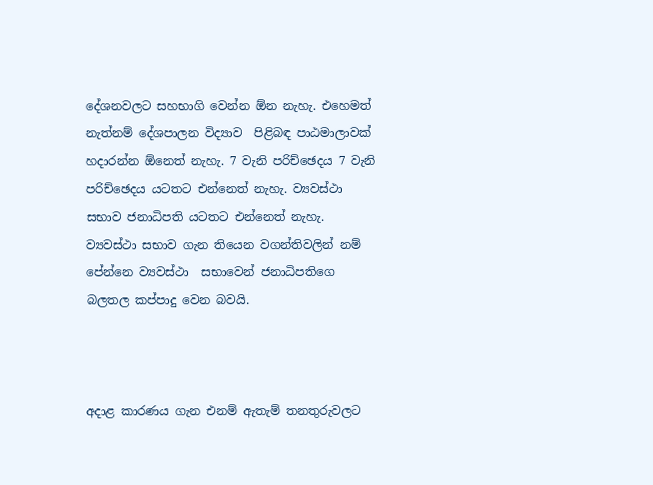දේශනවලට සහභාගි වෙන්න ඕන නැහැ. එහෙමත් නැත්නම් දේශපාලන විද්‍යාව  පිළිබඳ පාඨමාලාවක් හදාරන්න ඕනෙත් නැහැ. 7 වැනි පරිච්ඡෙදය 7 වැනි පරිච්ඡෙදය යටතට එන්නෙත් නැහැ. ව්‍යවස්ථා සභාව ජනාධිපති යටතට එන්නෙත් නැහැ. ව්‍යවස්ථා සභාව ගැන තියෙන වගන්තිවලින් නම් පේන්නෙ ව්‍යවස්ථා  සභාවෙන් ජනාධිපතිගෙ බලතල කප්පාදු වෙන බවයි.



අදාළ කාරණය ගැන එනම් ඇතැම් තනතුරුවලට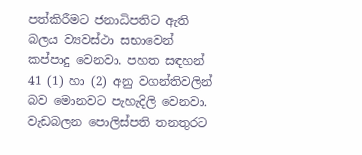පත්කිරීමට ජනාධිපතිට ඇති බලය ව්‍යවස්ථා සභාවෙන් කප්පාදු වෙනවා. පහත සඳහන් 41 (1) හා (2) අනු වගන්තිවලින් බව මොනවට පැහැදිලි වෙනවා. වැඩබලන පොලිස්පති තනතුරට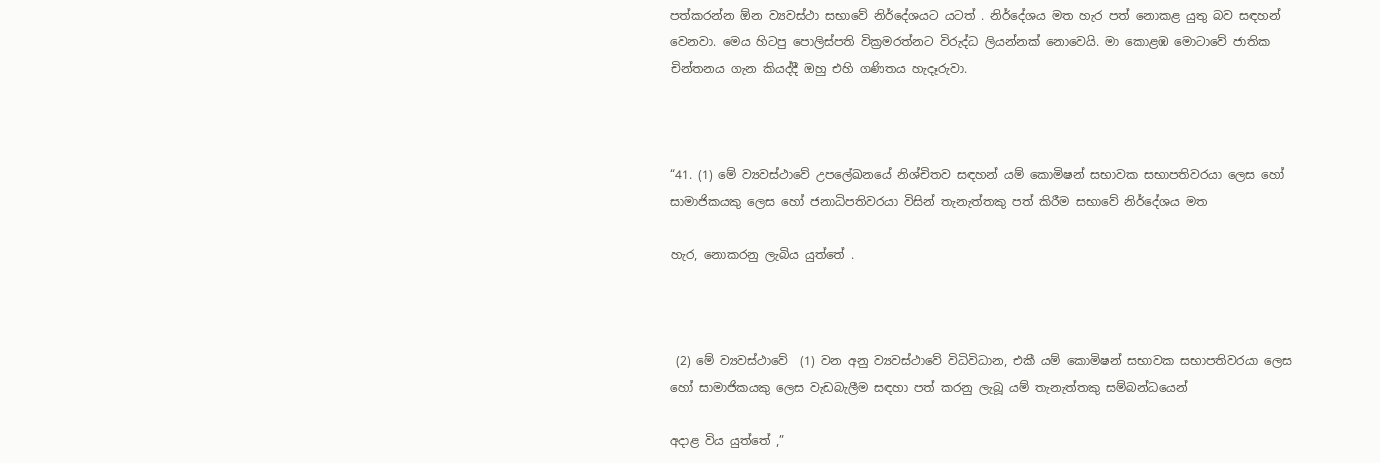පත්කරන්න ඕන ව්‍යවස්ථා සභාවේ නිර්දේශයට යටත් . නිර්දේශය මත හැර පත් නොකළ යුතු බව සඳහන් වෙනවා. මෙය හිටපු පොලිස්පති වික්‍රමරත්නට විරුද්ධ ලියන්නක් නොවෙයි. මා කොළඹ මොටාවේ ජාතික චින්තනය ගැන කියද්දී ඔහු එහි ගණිතය හැදෑරුවා.



“41. (1) මේ ව්‍යවස්ථාවේ උපලේඛනයේ නිශ්චිතව සඳහන් යම් කොමිෂන් සභාවක සභාපතිවරයා ලෙස හෝ සාමාජිකයකු ලෙස හෝ ජනාධිපතිවරයා විසින් තැනැත්තකු පත් කිරීම සභාවේ නිර්දේශය මත

හැර, නොකරනු ලැබිය යුත්තේ .



 (2) මේ ව්‍යවස්ථාවේ  (1) වන අනු ව්‍යවස්ථාවේ විධිවිධාන, එකී යම් කොමිෂන් සභාවක සභාපතිවරයා ලෙස හෝ සාමාජිකයකු ලෙස වැඩබැලීම සඳහා පත් කරනු ලැබූ යම් තැනැත්තකු සම්බන්ධයෙන්

අදාළ විය යුත්තේ ,”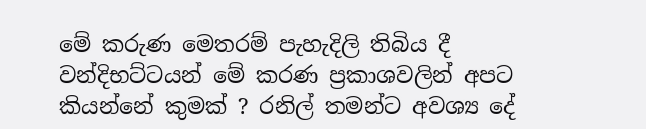මේ කරුණ මෙතරම් පැහැදිලි තිබිය දී වන්දිභට්ටයන් මේ කරණ ප්‍රකාශවලින් අපට කියන්නේ කුමක් ? රනිල් තමන්ට අවශ්‍ය දේ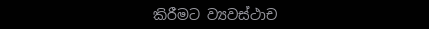කිරීමට ව්‍යවස්ථාච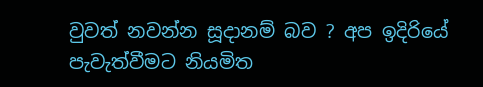වුවත් නවන්න සූදානම් බව ? අප ඉදිරියේ පැවැත්වීමට නියමිත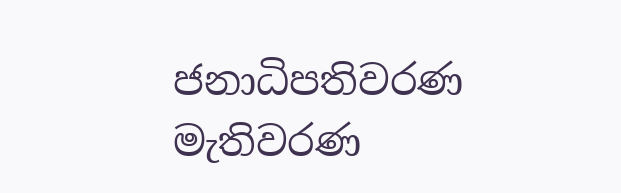ජනාධිපතිවරණ  මැතිවරණ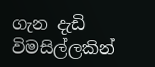ගැන දැඩි විමසිල්ලකින්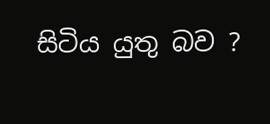සිටිය යුතු බව ?